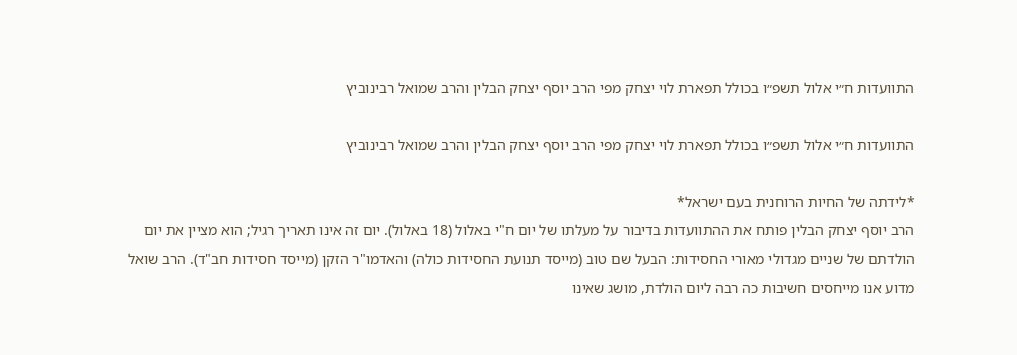התוועדות ח״י אלול תשפ״ו בכולל תפארת לוי יצחק מפי הרב יוסף יצחק הבלין והרב שמואל רבינוביץ

התוועדות ח״י אלול תשפ״ו בכולל תפארת לוי יצחק מפי הרב יוסף יצחק הבלין והרב שמואל רבינוביץ

*לידתה של החיות הרוחנית בעם ישראל*
הרב יוסף יצחק הבלין פותח את ההתוועדות בדיבור על מעלתו של יום ח"י באלול (18 באלול). יום זה אינו תאריך רגיל; הוא מציין את יום הולדתם של שניים מגדולי מאורי החסידות: הבעל שם טוב (מייסד תנועת החסידות כולה) והאדמו"ר הזקן (מייסד חסידות חב"ד). הרב שואל מדוע אנו מייחסים חשיבות כה רבה ליום הולדת, מושג שאינו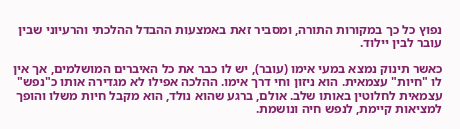נפוץ כל כך במקורות התורה, ומסביר זאת באמצעות ההבדל ההלכתי והרעיוני שבין עובר לבין יילוד.

כאשר תינוק נמצא במעי אימו (עובר), יש לו כבר את כל האיברים המושלמים, אך אין לו "חיות" עצמאית. הוא ניזון וחי דרך אימו. ההלכה אפילו לא מגדירה אותו כ"נפש" עצמאית לחלוטין באותו שלב. אולם, ברגע שהוא נולד, הוא מקבל חיות משלו והופך למציאות קיימת, לנפש חיה ונושמת.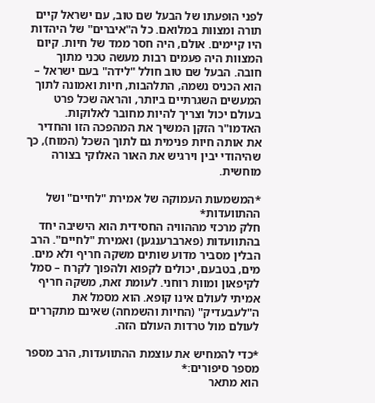לפני הופעתו של הבעל שם טוב, עם ישראל קיים תורה ומצוות במלואם. כל ה"איברים" של היהדות היו קיימים. אולם, היה חסר ממד של חיות. קיום המצוות היה פעמים רבות מעשה טכני מתוך חובה. הבעל שם טוב חולל "לידה" בעם ישראל – הוא הכניס נשמה, התלהבות, חיות ואמונה לתוך המעשים השגרתיים ביותר, והראה שכל פרט בעולם יכול וצריך להיות מחובר לאלוקות. האדמו"ר הזקן המשיך את המהפכה הזו והחדיר את אותה חיות פנימית גם לתוך השכל (המוח), כך שהיהודי יבין וירגיש את האור האלוקי בצורה מוחשית.

*המשמעות העמוקה של אמירת "לחיים" ושל ההתוועדות*
חלק מרכזי מההוויה החסידית הוא הישיבה יחד בהתוועדות (פארברענגען) ואמירת "לחיים". הרב הבלין מסביר מדוע שותים משקה חריף ולא מים. מים, בטבעם, יכולים לקפוא ולהפוך לקרח – סמל לקיפאון ומוות רוחני. לעומת זאת, משקה חריף אמיתי לעולם אינו קופא. הוא מסמל את ה"לעבעדיק" (החיות והשמחה) שאינם מתקררים לעולם מול טרדות העולם הזה.

*כדי להמחיש את עוצמת ההתוועדות, הרב מספר מספר סיפורים:*
הוא מתאר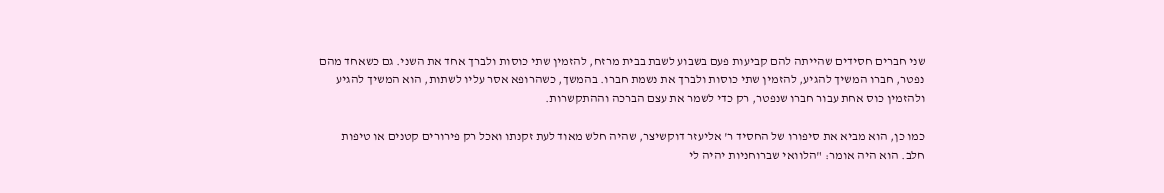שני חברים חסידים שהייתה להם קביעות פעם בשבוע לשבת בבית מרזח, להזמין שתי כוסות ולברך אחד את השני. גם כשאחד מהם נפטר, חברו המשיך להגיע, להזמין שתי כוסות ולברך את נשמת חברו. בהמשך, כשהרופא אסר עליו לשתות, הוא המשיך להגיע ולהזמין כוס אחת עבור חברו שנפטר, רק כדי לשמר את עצם הברכה וההתקשרות.

כמו כן, הוא מביא את סיפורו של החסיד ר' אליעזר דוקשיצר, שהיה חלש מאוד לעת זקנתו ואכל רק פירורים קטנים או טיפות חלב. הוא היה אומר: "הלוואי שברוחניות יהיה לי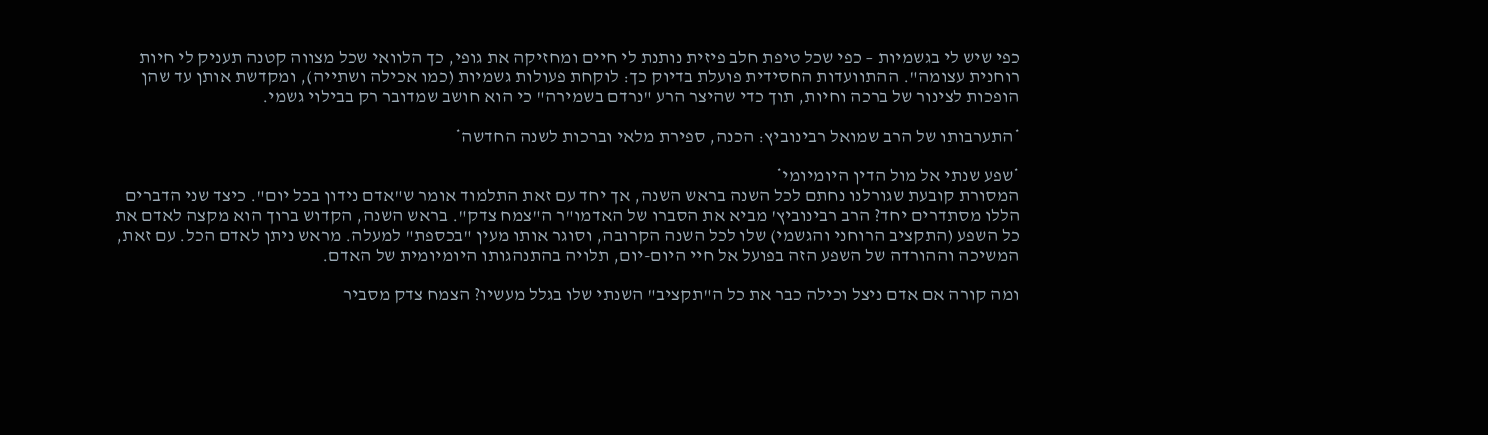כפי שיש לי בגשמיות – כפי שכל טיפת חלב פיזית נותנת לי חיים ומחזיקה את גופי, כך הלוואי שכל מצווה קטנה תעניק לי חיות רוחנית עצומה". ההתוועדות החסידית פועלת בדיוק כך: לוקחת פעולות גשמיות (כמו אכילה ושתייה), ומקדשת אותן עד שהן הופכות לצינור של ברכה וחיות, תוך כדי שהיצר הרע "נרדם בשמירה" כי הוא חושב שמדובר רק בבילוי גשמי.

*התערבותו של הרב שמואל רבינוביץ: הכנה, ספירת מלאי וברכות לשנה החדשה*

*שפע שנתי אל מול הדין היומיומי*
המסורת קובעת שגורלנו נחתם לכל השנה בראש השנה, אך יחד עם זאת התלמוד אומר ש"אדם נידון בכל יום". כיצד שני הדברים הללו מסתדרים יחד? הרב רבינוביץ' מביא את הסברו של האדמו"ר ה"צמח צדק". בראש השנה, הקדוש ברוך הוא מקצה לאדם את כל השפע (התקציב הרוחני והגשמי) שלו לכל השנה הקרובה, וסוגר אותו מעין "בכספת" למעלה. מראש ניתן לאדם הכל. עם זאת, המשיכה וההורדה של השפע הזה בפועל אל חיי היום-יום, תלויה בהתנהגותו היומיומית של האדם.

ומה קורה אם אדם ניצל וכילה כבר את כל ה"תקציב" השנתי שלו בגלל מעשיו? הצמח צדק מסביר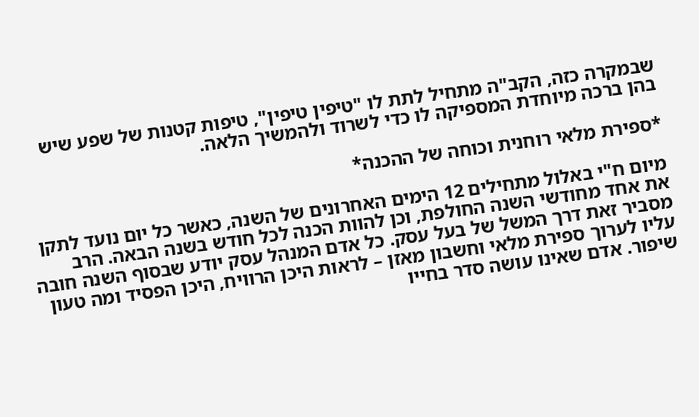שבמקרה כזה, הקב"ה מתחיל לתת לו "טיפין טיפין", טיפות קטנות של שפע שיש בהן ברכה מיוחדת המספיקה לו כדי לשרוד ולהמשיך הלאה.

*ספירת מלאי רוחנית וכוחה של ההכנה*

מיום ח"י באלול מתחילים 12 הימים האחרונים של השנה, כאשר כל יום נועד לתקן את אחד מחודשי השנה החולפת, וכן להוות הכנה לכל חודש בשנה הבאה. הרב מסביר זאת דרך המשל של בעל עסק. כל אדם המנהל עסק יודע שבסוף השנה חובה עליו לערוך ספירת מלאי וחשבון מאזן – לראות היכן הרוויח, היכן הפסיד ומה טעון שיפור. אדם שאינו עושה סדר בחייו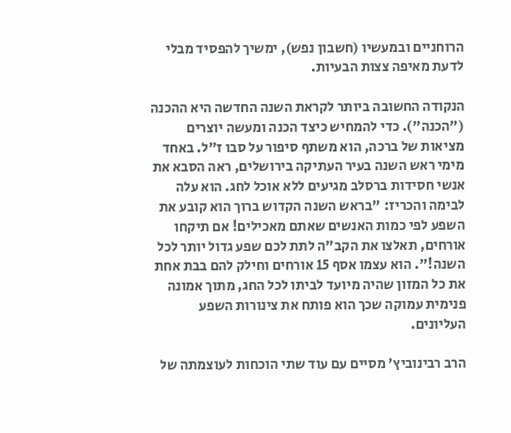הרוחניים ובמעשיו (חשבון נפש), ימשיך להפסיד מבלי לדעת מאיפה צצות הבעיות.

הנקודה החשובה ביותר לקראת השנה החדשה היא ההכנה ("הכנה"). כדי להמחיש כיצד הכנה ומעשה יוצרים מציאות של ברכה, הוא משתף סיפור על סבו ז"ל. באחד מימי ראש השנה בעיר העתיקה בירושלים, ראה הסבא את אנשי חסידות ברסלב מגיעים ללא אוכל לחג. הוא עלה לבימה והכריז: "בראש השנה הקדוש ברוך הוא קובע את השפע לפי כמות האנשים שאתם מאכילים! אם תיקחו אורחים, תאלצו את הקב"ה לתת לכם שפע גדול יותר לכל השנה!". הוא עצמו אסף 15 אורחים וחילק להם בבת אחת את כל המזון שהיה מיועד לביתו לכל החג, מתוך אמונה פנימית עמוקה שכך הוא פותח את צינורות השפע העליונים.

הרב רבינוביץ' מסיים עם עוד שתי הוכחות לעוצמתה של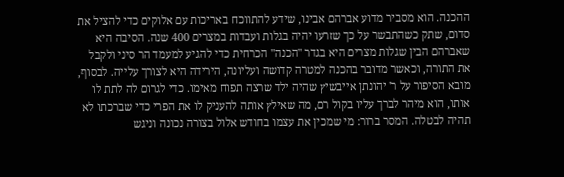ההכנה. הוא מסביר מדוע אברהם אבינו, שידע להתווכח באריכות עם אלוקים כדי להציל את סדום, שתק כשהתבשר על כך שזרעו יהיה בגלות ועבדות במצרים 400 שנה. הסיבה היא שאברהם הבין שגלות מצרים היא בגדר "הכנה" הכרחית כדי להגיע למעמד הר סיני ולקבל את התורה, וכאשר מדובר בהכנה למטרה קדושה ועליונה, הירידה היא לצורך עלייה. לבסוף, מובא הסיפור על ר' יהונתן אייבשיץ שהיה ילד שרצה תפוח מאימו. כדי לגרום לה לתת לו אותו, הוא מיהר לברך עליו בקול רם, מה שאילץ אותה להעניק לו את הפרי כדי שברכתו לא תהיה לבטלה. המסר ברור: מי שמכין את עצמו בחודש אלול בצורה נכונה וניגש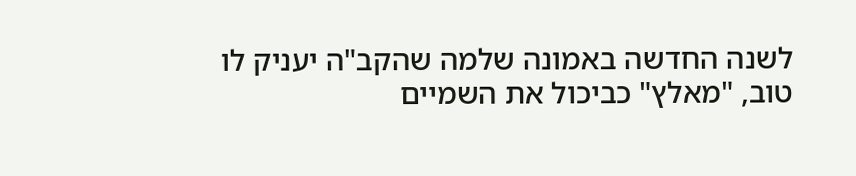לשנה החדשה באמונה שלמה שהקב"ה יעניק לו טוב, "מאלץ" כביכול את השמיים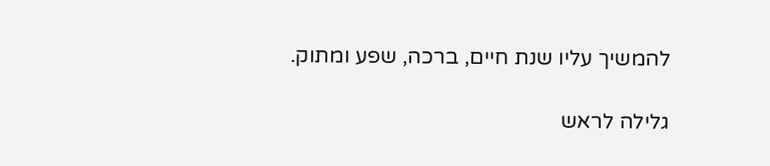להמשיך עליו שנת חיים, ברכה, שפע ומתוק.

גלילה לראש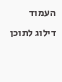העמוד
דילוג לתוכן